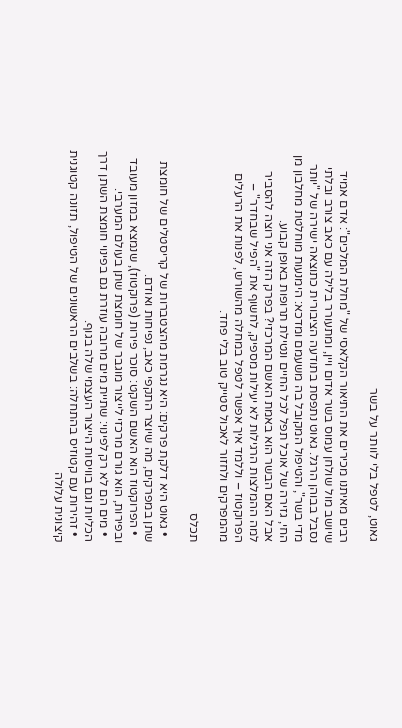גאוט, לטפל בלי לוותר על בשר

רבים מאיתנו מכירים את התיאור הקלאסי של "מחלת המלכים": אדם אמיד שיושב מול שולחן עמוס בשר אדום ויין, ומתעורר בלילה עם כאב צורב ובלתי נסבל בבוהן הרגל. גאוט נתפסת בתודעה הציבורית כתוצאה ישירה של "יותר מדי בשר", והטיפול המקובל בה משעמם ומדכא: הימנעות מוחלטת מחלבון מן החי, גזירה של אוכל תפל לכל החיים ונטילת תרופות באופן קבוע.
אבל האם הבשר הוא באמת האשם המרכזי? בפרק הזה אני רוצה להסביר למה ההמלצות הרגילות לא יעילות מספיק, לחשוף את "הפיל שבחדר" – הפרוקטוז – וללמד איך אפשר לטפל במחלה מהשורש, לפנות את הרעלים מהמפרקים ולחזור לאכול סטייק טוב בלי פחד.

תכלס

  • גאוט היא דלקת פרקים: היא נגרמת מהצטברות של קריסטלים של חומצת שתן במפרקים, מה שיוצר התקפי כאב, נפיחות ואודם.
  • הפרוקטוז הוא האשם השקט: סוכר פירות (פרוקטוז), שנמצא במזון מעובד ובפירות, הוא גורם מרכזי לייצור מוגבר של חומצת שתן בעולם המערבי.
  • מים הם לא רק לפינוי: שתיית מים מרובה עוזרת גם בפינוי חומצת השתן דרך הכליות וגם בוויסות הייצור העצמי שלה בגוף.
  • זהירות עם קטוזיס בהתחלה: בשלבים הראשונים של הטיפול, תזונה קטוגנית קיצונית עלולה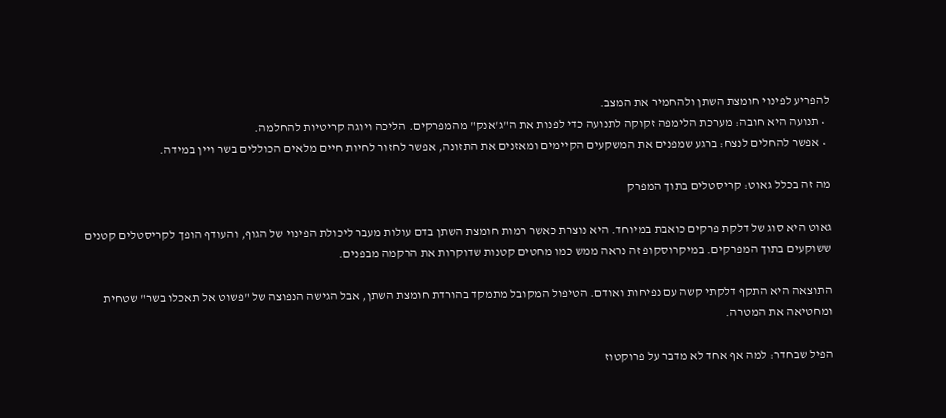להפריע לפינוי חומצת השתן ולהחמיר את המצב.
  • תנועה היא חובה: מערכת הלימפה זקוקה לתנועה כדי לפנות את ה"ג'אנק" מהמפרקים. הליכה ויוגה קריטיות להחלמה.
  • אפשר להחלים לנצח: ברגע שמפנים את המשקעים הקיימים ומאזנים את התזונה, אפשר לחזור לחיות חיים מלאים הכוללים בשר ויין במידה.

מה זה בכלל גאוט: קריסטלים בתוך המפרק

גאוט היא סוג של דלקת פרקים כואבת במיוחד. היא נוצרת כאשר רמות חומצת השתן בדם עולות מעבר ליכולת הפינוי של הגוף, והעודף הופך לקריסטלים קטנים ששוקעים בתוך המפרקים. במיקרוסקופ זה נראה ממש כמו מחטים קטנות שדוקרות את הרקמה מבפנים.

התוצאה היא התקף דלקתי קשה עם נפיחות ואודם. הטיפול המקובל מתמקד בהורדת חומצת השתן, אבל הגישה הנפוצה של "פשוט אל תאכלו בשר" שטחית ומחטיאה את המטרה.

הפיל שבחדר: למה אף אחד לא מדבר על פרוקטוז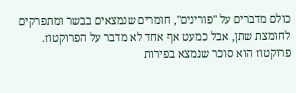כולם מדברים על "פורינים", חומרים שנמצאים בבשר ומתפרקים לחומצת שתן, אבל כמעט אף אחד לא מדבר על הפרוקטוז. פרוקטוז הוא סוכר שנמצא בפירות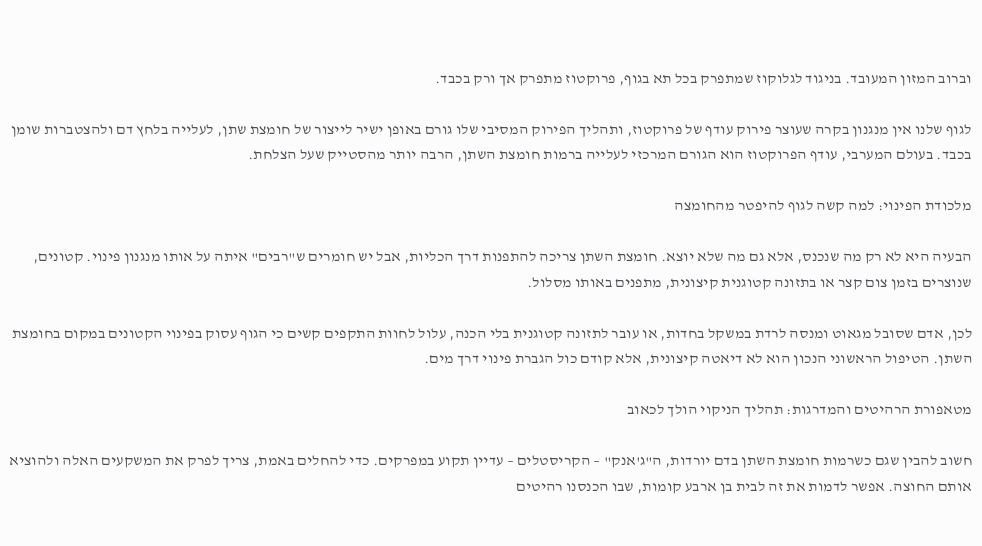וברוב המזון המעובד. בניגוד לגלוקוז שמתפרק בכל תא בגוף, פרוקטוז מתפרק אך ורק בכבד.

לגוף שלנו אין מנגנון בקרה שעוצר פירוק עודף של פרוקטוז, ותהליך הפירוק המסיבי שלו גורם באופן ישיר לייצור של חומצת שתן, לעלייה בלחץ דם ולהצטברות שומן בכבד. בעולם המערבי, עודף הפרוקטוז הוא הגורם המרכזי לעלייה ברמות חומצת השתן, הרבה יותר מהסטייק שעל הצלחת.

מלכודת הפינוי: למה קשה לגוף להיפטר מהחומצה

הבעיה היא לא רק מה שנכנס, אלא גם מה שלא יוצא. חומצת השתן צריכה להתפנות דרך הכליות, אבל יש חומרים ש"רבים" איתה על אותו מנגנון פינוי. קטונים, שנוצרים בזמן צום קצר או בתזונה קטוגנית קיצונית, מתפנים באותו מסלול.

לכן, אדם שסובל מגאוט ומנסה לרדת במשקל בחדות, או עובר לתזונה קטוגנית בלי הכנה, עלול לחוות התקפים קשים כי הגוף עסוק בפינוי הקטונים במקום בחומצת השתן. הטיפול הראשוני הנכון הוא לא דיאטה קיצונית, אלא קודם כול הגברת פינוי דרך מים.

מטאפורת הרהיטים והמדרגות: תהליך הניקוי הולך לכאוב

חשוב להבין שגם כשרמות חומצת השתן בדם יורדות, ה"ג'אנק" – הקריסטלים – עדיין תקוע במפרקים. כדי להחלים באמת, צריך לפרק את המשקעים האלה ולהוציא אותם החוצה. אפשר לדמות את זה לבית בן ארבע קומות, שבו הכנסנו רהיטים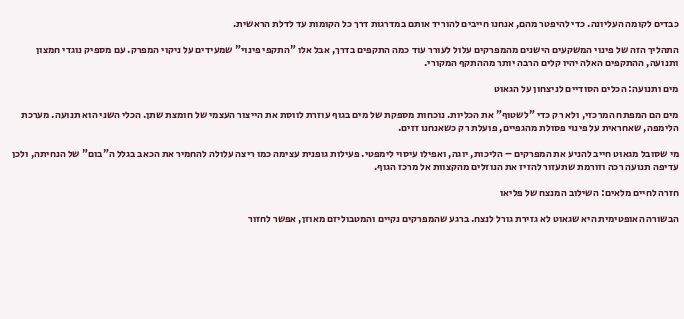כבדים לקומה העליונה. כדי להיפטר מהם, אנחנו חייבים להוריד אותם במדרגות דרך כל הקומות עד לדלת הראשית.

התהליך הזה של פינוי המשקעים הישנים מהמפרקים עלול לעורר עוד כמה התקפים בדרך, אבל אלו "התקפי פינוי" שמעידים על ניקוי המפרק. עם מספיק נוגדי חמצון ותנועה, ההתקפים האלה יהיו קלים הרבה יותר מההתקף המקורי.

מים ותנועה: הכלים הסודיים לניצחון על הגאוט

מים הם המפתח המרכזי, ולא רק כדי "לשטוף" את הכליות. נוכחות מספקת של מים בגוף עוזרת לווסת את הייצור העצמי של חומצת שתן. הכלי השני הוא תנועה. מערכת הלימפה, שאחראית על פינוי פסולת מהגפיים, פועלת רק כשאנחנו זזים.

מי שסובל מגאוט חייב להניע את המפרקים – הליכות, יוגה, ואפילו עיסוי לימפטי. פעילות גופנית עצימה כמו ריצה עלולה להחמיר את הכאב בגלל ה"בום" של הנחיתה, ולכן עדיפה תנועה רכה וזורמת שתעזור להזיז את הנוזלים מהקצוות אל מרכז הגוף.

חזרה לחיים מלאים: השילוב המנצח של פליאו

הבשורה האופטימית היא שגאוט לא גזירת גורל לנצח. ברגע שהמפרקים נקיים והמטבוליזם מאוזן, אפשר לחזור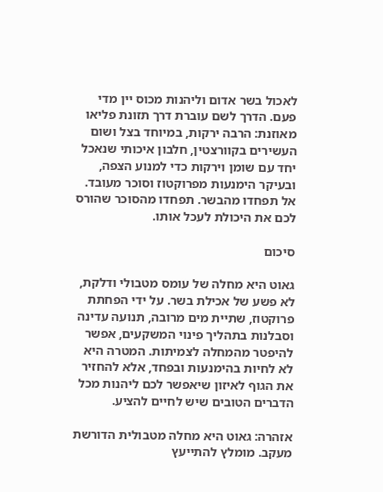לאכול בשר אדום וליהנות מכוס יין מדי פעם. הדרך לשם עוברת דרך תזונת פליאו מאוזנת: הרבה ירקות, במיוחד בצל ושום העשירים בקוורצטין, חלבון איכותי שנאכל יחד עם שומן וירקות כדי למנוע הצפה, ובעיקר הימנעות מפרוקטוז וסוכר מעובד. אל תפחדו מהבשר. תפחדו מהסוכר שהורס לכם את היכולת לעכל אותו.

סיכום

גאוט היא מחלה של עומס מטבולי ודלקת, לא פשע של אכילת בשר. על ידי הפחתת פרוקטוז, שתיית מים מרובה, תנועה עדינה וסבלנות בתהליך פינוי המשקעים, אפשר להיפטר מהמחלה לצמיתות. המטרה היא לא לחיות בהימנעות ובפחד, אלא להחזיר את הגוף לאיזון שיאפשר לכם ליהנות מכל הדברים הטובים שיש לחיים להציע.

אזהרה: גאוט היא מחלה מטבולית הדורשת מעקב. מומלץ להתייעץ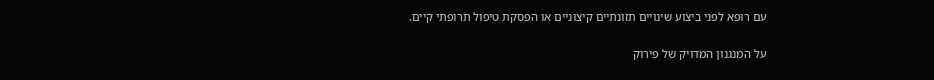עם רופא לפני ביצוע שינויים תזונתיים קיצוניים או הפסקת טיפול תרופתי קיים.

על המנגנון המדויק של פירוק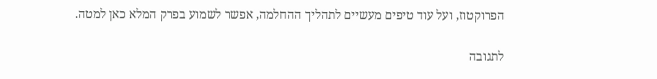הפרוקטוז, ועל עוד טיפים מעשיים לתהליך ההחלמה, אפשר לשמוע בפרק המלא כאן למטה.

לתגובה